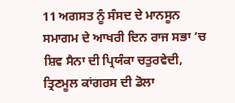11 ਅਗਸਤ ਨੂੰ ਸੰਸਦ ਦੇ ਮਾਨਸੂਨ ਸਮਾਗਮ ਦੇ ਆਖਰੀ ਦਿਨ ਰਾਜ ਸਭਾ ’ਚ ਸ਼ਿਵ ਸੈਨਾ ਦੀ ਪ੍ਰਿਯੰਕਾ ਚਤੁਰਵੇਦੀ, ਤ੍ਰਿਣਮੂਲ ਕਾਂਗਰਸ ਦੀ ਡੋਲਾ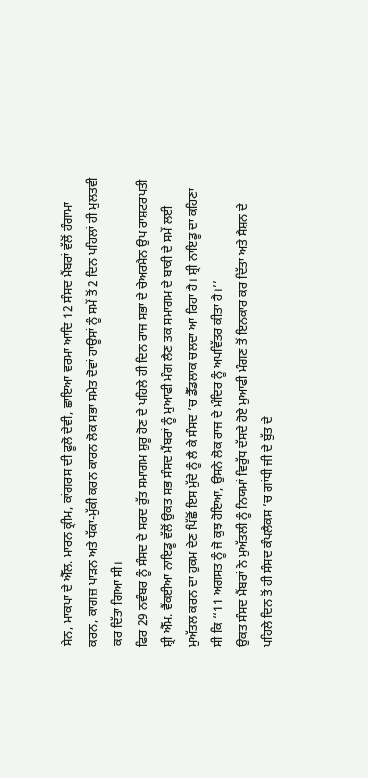ਸੇਨ, ਮਾਕਪਾ ਦੇ ਐੱਲ. ਮਾਰਨ ਕ੍ਰੀਮ, ਕਾਂਗਰਸ ਦੀ ਫੂਲੋ ਦੇਵੀ, ਛਾਇਆ ਵਰਮਾ ਆਦਿ 12 ਸੰਸਦ ਮੈਂਬਰਾਂ ਵੱਲੋਂ ਹੰਗਾਮਾ ਕਰਨ, ਕਾਗਜ਼ ਪਾੜਨ ਅਤੇ ਧੱਕਾ-ਮੁੱਕੀ ਕਰਨ ਕਾਰਨ ਲੋਕ ਸਭਾ ਸਮੇਤ ਦੋਵਾਂ ਹਾਊਸਾਂ ਨੂੰ ਸਮੇਂ ਤੋਂ 2 ਦਿਨ ਪਹਿਲਾਂ ਹੀ ਮੁਲਤਵੀ ਕਰ ਦਿੱਤਾ ਗਿਆ ਸੀ।
ਫਿਰ 29 ਨਵੰਬਰ ਨੂੰ ਸੰਸਦ ਦੇ ਸਰਦ ਰੁੱਤ ਸਮਾਗਮ ਸ਼ੁਰੂ ਹੋਣ ਦੇ ਪਹਿਲੇ ਹੀ ਦਿਨ ਰਾਜ ਸਭਾ ਦੇ ਚੇਅਰਮੈਨ ਉਪ ਰਾਸ਼ਟਰਪਤੀ ਸ਼੍ਰੀ ਐੱਮ. ਵੈਂਕਈਆ ਨਾਇਡੂ ਵੱਲੋਂ ਉਕਤ ਸਭ ਸੰਸਦ ਮੈਂਬਰਾਂ ਨੂੰ ਮੁਆਫੀ ਮੰਗ ਲੈਣ ਤਕ ਸਮਾਗਮ ਦੇ ਬਾਕੀ ਦੇ ਸਮੇਂ ਲਈ ਮੁਅੱਤਲ ਕਰਨ ਦਾ ਹੁਕਮ ਦੇਣ ਪਿੱਛੋਂ ਇਸ ਮੁੱਦੇ ਨੂੰ ਲੈ ਕੇ ਸੰਸਦ ’ਚ ਡੈੱਡਲਾਕ ਚਲਦਾ ਆ ਰਿਹਾ ਹੈ। ਸ਼੍ਰੀ ਨਾਇਡੂ ਦਾ ਕਹਿਣਾ ਸੀ ਕਿ ‘‘11 ਅਗਸਤ ਨੂੰ ਜੋ ਕੁਝ ਹੋਇਆ, ਉਸਨੇ ਲੋਕ ਰਾਜ ਦੇ ਮੰਦਿਰ ਨੂੰ ਅਪਵਿੱਤਰ ਕੀਤਾ ਹੈ।’’
ਉਕਤ ਸੰਸਦ ਮੈਂਬਰਾਂ ਨੇ ਮੁਅੱਤਲੀ ਨੂੰ ਨਿਯਮਾਂ ਵਿਰੁੱਧ ਦੱਸਦੇ ਹੋਏ ਮੁਆਫੀ ਮੰਗਣ ਤੋਂ ਇਨਕਾਰ ਕਰ ਦਿੱਤਾ ਅਤੇ ਸੈਸ਼ਨ ਦੇ ਪਹਿਲੇ ਦਿਨ ਤੋਂ ਹੀ ਸੰਸਦ ਕੰਪਲੈਕਸ ’ਚ ਗਾਂਧੀ ਜੀ ਦੇ ਬੁੱਤ ਦੇ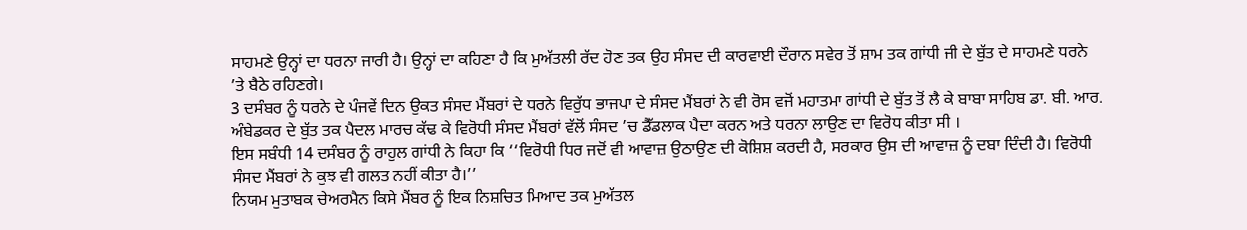ਸਾਹਮਣੇ ਉਨ੍ਹਾਂ ਦਾ ਧਰਨਾ ਜਾਰੀ ਹੈ। ਉਨ੍ਹਾਂ ਦਾ ਕਹਿਣਾ ਹੈ ਕਿ ਮੁਅੱਤਲੀ ਰੱਦ ਹੋਣ ਤਕ ਉਹ ਸੰਸਦ ਦੀ ਕਾਰਵਾਈ ਦੌਰਾਨ ਸਵੇਰ ਤੋਂ ਸ਼ਾਮ ਤਕ ਗਾਂਧੀ ਜੀ ਦੇ ਬੁੱਤ ਦੇ ਸਾਹਮਣੇ ਧਰਨੇ ’ਤੇ ਬੈਠੇ ਰਹਿਣਗੇ।
3 ਦਸੰਬਰ ਨੂੰ ਧਰਨੇ ਦੇ ਪੰਜਵੇਂ ਦਿਨ ਉਕਤ ਸੰਸਦ ਮੈਂਬਰਾਂ ਦੇ ਧਰਨੇ ਵਿਰੁੱਧ ਭਾਜਪਾ ਦੇ ਸੰਸਦ ਮੈਂਬਰਾਂ ਨੇ ਵੀ ਰੋਸ ਵਜੋਂ ਮਹਾਤਮਾ ਗਾਂਧੀ ਦੇ ਬੁੱਤ ਤੋਂ ਲੈ ਕੇ ਬਾਬਾ ਸਾਹਿਬ ਡਾ. ਬੀ. ਆਰ. ਅੰਬੇਡਕਰ ਦੇ ਬੁੱਤ ਤਕ ਪੈਦਲ ਮਾਰਚ ਕੱਢ ਕੇ ਵਿਰੋਧੀ ਸੰਸਦ ਮੈਂਬਰਾਂ ਵੱਲੋਂ ਸੰਸਦ ’ਚ ਡੈੱਡਲਾਕ ਪੈਦਾ ਕਰਨ ਅਤੇ ਧਰਨਾ ਲਾਉਣ ਦਾ ਵਿਰੋਧ ਕੀਤਾ ਸੀ ।
ਇਸ ਸਬੰਧੀ 14 ਦਸੰਬਰ ਨੂੰ ਰਾਹੁਲ ਗਾਂਧੀ ਨੇ ਕਿਹਾ ਕਿ ‘‘ਵਿਰੋਧੀ ਧਿਰ ਜਦੋਂ ਵੀ ਆਵਾਜ਼ ਉਠਾਉਣ ਦੀ ਕੋਸ਼ਿਸ਼ ਕਰਦੀ ਹੈ, ਸਰਕਾਰ ਉਸ ਦੀ ਆਵਾਜ਼ ਨੂੰ ਦਬਾ ਦਿੰਦੀ ਹੈ। ਵਿਰੋਧੀ ਸੰਸਦ ਮੈਂਬਰਾਂ ਨੇ ਕੁਝ ਵੀ ਗਲਤ ਨਹੀਂ ਕੀਤਾ ਹੈ।’’
ਨਿਯਮ ਮੁਤਾਬਕ ਚੇਅਰਮੈਨ ਕਿਸੇ ਮੈਂਬਰ ਨੂੰ ਇਕ ਨਿਸ਼ਚਿਤ ਮਿਆਦ ਤਕ ਮੁਅੱਤਲ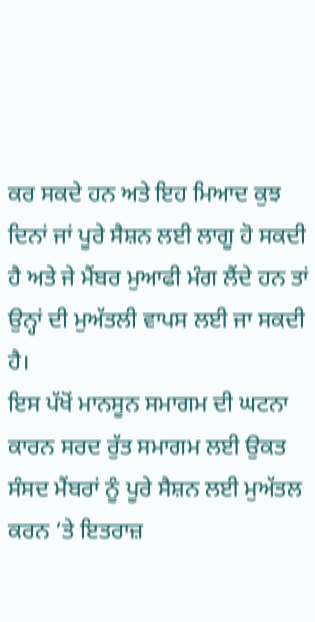ਕਰ ਸਕਦੇ ਹਨ ਅਤੇ ਇਹ ਮਿਆਦ ਕੁਝ ਦਿਨਾਂ ਜਾਂ ਪੂਰੇ ਸੈਸ਼ਨ ਲਈ ਲਾਗੂ ਹੋ ਸਕਦੀ ਹੈ ਅਤੇ ਜੇ ਮੈਂਬਰ ਮੁਆਫੀ ਮੰਗ ਲੈਂਦੇ ਹਨ ਤਾਂ ਉਨ੍ਹਾਂ ਦੀ ਮੁਅੱਤਲੀ ਵਾਪਸ ਲਈ ਜਾ ਸਕਦੀ ਹੈ।
ਇਸ ਪੱਖੋਂ ਮਾਨਸੂਨ ਸਮਾਗਮ ਦੀ ਘਟਨਾ ਕਾਰਨ ਸਰਦ ਰੁੱਤ ਸਮਾਗਮ ਲਈ ਉਕਤ ਸੰਸਦ ਮੈਂਬਰਾਂ ਨੂੰ ਪੂਰੇ ਸੈਸ਼ਨ ਲਈ ਮੁਅੱਤਲ ਕਰਨ ’ਤੇ ਇਤਰਾਜ਼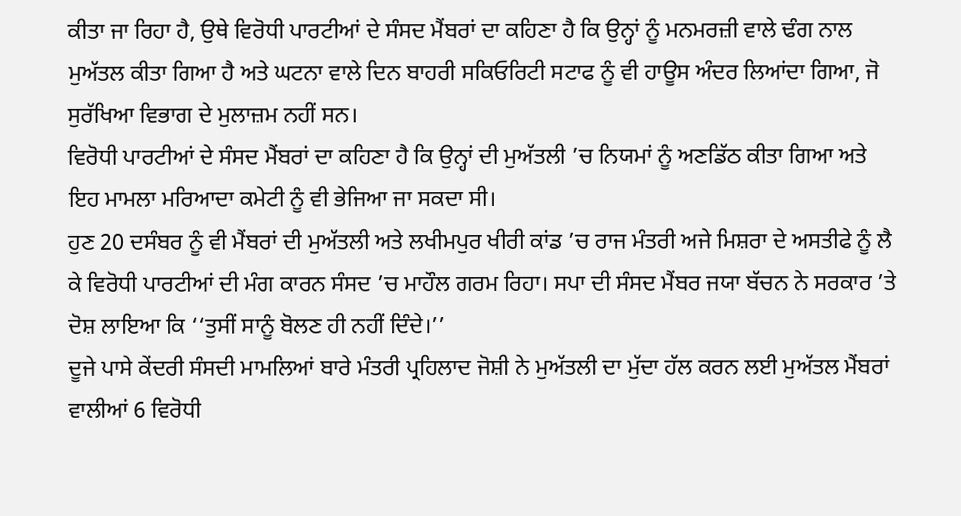ਕੀਤਾ ਜਾ ਰਿਹਾ ਹੈ, ਉਥੇ ਵਿਰੋਧੀ ਪਾਰਟੀਆਂ ਦੇ ਸੰਸਦ ਮੈਂਬਰਾਂ ਦਾ ਕਹਿਣਾ ਹੈ ਕਿ ਉਨ੍ਹਾਂ ਨੂੰ ਮਨਮਰਜ਼ੀ ਵਾਲੇ ਢੰਗ ਨਾਲ ਮੁਅੱਤਲ ਕੀਤਾ ਗਿਆ ਹੈ ਅਤੇ ਘਟਨਾ ਵਾਲੇ ਦਿਨ ਬਾਹਰੀ ਸਕਿਓਰਿਟੀ ਸਟਾਫ ਨੂੰ ਵੀ ਹਾਊਸ ਅੰਦਰ ਲਿਆਂਦਾ ਗਿਆ, ਜੋ ਸੁਰੱਖਿਆ ਵਿਭਾਗ ਦੇ ਮੁਲਾਜ਼ਮ ਨਹੀਂ ਸਨ।
ਵਿਰੋਧੀ ਪਾਰਟੀਆਂ ਦੇ ਸੰਸਦ ਮੈਂਬਰਾਂ ਦਾ ਕਹਿਣਾ ਹੈ ਕਿ ਉਨ੍ਹਾਂ ਦੀ ਮੁਅੱਤਲੀ ’ਚ ਨਿਯਮਾਂ ਨੂੰ ਅਣਡਿੱਠ ਕੀਤਾ ਗਿਆ ਅਤੇ ਇਹ ਮਾਮਲਾ ਮਰਿਆਦਾ ਕਮੇਟੀ ਨੂੰ ਵੀ ਭੇਜਿਆ ਜਾ ਸਕਦਾ ਸੀ।
ਹੁਣ 20 ਦਸੰਬਰ ਨੂੰ ਵੀ ਮੈਂਬਰਾਂ ਦੀ ਮੁਅੱਤਲੀ ਅਤੇ ਲਖੀਮਪੁਰ ਖੀਰੀ ਕਾਂਡ ’ਚ ਰਾਜ ਮੰਤਰੀ ਅਜੇ ਮਿਸ਼ਰਾ ਦੇ ਅਸਤੀਫੇ ਨੂੰ ਲੈ ਕੇ ਵਿਰੋਧੀ ਪਾਰਟੀਆਂ ਦੀ ਮੰਗ ਕਾਰਨ ਸੰਸਦ ’ਚ ਮਾਹੌਲ ਗਰਮ ਰਿਹਾ। ਸਪਾ ਦੀ ਸੰਸਦ ਮੈਂਬਰ ਜਯਾ ਬੱਚਨ ਨੇ ਸਰਕਾਰ ’ਤੇ ਦੋਸ਼ ਲਾਇਆ ਕਿ ‘‘ਤੁਸੀਂ ਸਾਨੂੰ ਬੋਲਣ ਹੀ ਨਹੀਂ ਦਿੰਦੇ।’’
ਦੂਜੇ ਪਾਸੇ ਕੇਂਦਰੀ ਸੰਸਦੀ ਮਾਮਲਿਆਂ ਬਾਰੇ ਮੰਤਰੀ ਪ੍ਰਹਿਲਾਦ ਜੋਸ਼ੀ ਨੇ ਮੁਅੱਤਲੀ ਦਾ ਮੁੱਦਾ ਹੱਲ ਕਰਨ ਲਈ ਮੁਅੱਤਲ ਮੈਂਬਰਾਂ ਵਾਲੀਆਂ 6 ਵਿਰੋਧੀ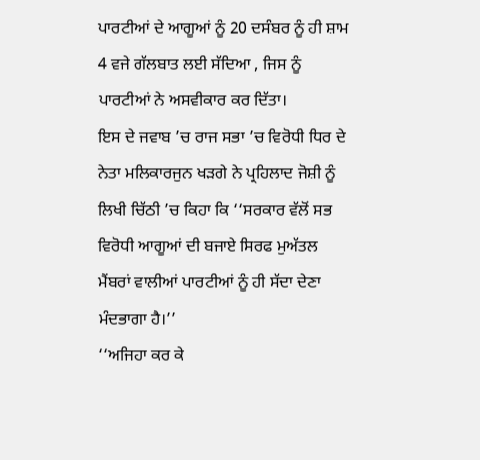ਪਾਰਟੀਆਂ ਦੇ ਆਗੂਆਂ ਨੂੰ 20 ਦਸੰਬਰ ਨੂੰ ਹੀ ਸ਼ਾਮ 4 ਵਜੇ ਗੱਲਬਾਤ ਲਈ ਸੱਦਿਆ , ਜਿਸ ਨੂੰ ਪਾਰਟੀਆਂ ਨੇ ਅਸਵੀਕਾਰ ਕਰ ਦਿੱਤਾ।
ਇਸ ਦੇ ਜਵਾਬ ’ਚ ਰਾਜ ਸਭਾ ’ਚ ਵਿਰੋਧੀ ਧਿਰ ਦੇ ਨੇਤਾ ਮਲਿਕਾਰਜੁਨ ਖੜਗੇ ਨੇ ਪ੍ਰਹਿਲਾਦ ਜੋਸ਼ੀ ਨੂੰ ਲਿਖੀ ਚਿੱਠੀ ’ਚ ਕਿਹਾ ਕਿ ‘‘ਸਰਕਾਰ ਵੱਲੋਂ ਸਭ ਵਿਰੋਧੀ ਆਗੂਆਂ ਦੀ ਬਜਾਏ ਸਿਰਫ ਮੁਅੱਤਲ ਮੈਂਬਰਾਂ ਵਾਲੀਆਂ ਪਾਰਟੀਆਂ ਨੂੰ ਹੀ ਸੱਦਾ ਦੇਣਾ ਮੰਦਭਾਗਾ ਹੈ।’’
‘‘ਅਜਿਹਾ ਕਰ ਕੇ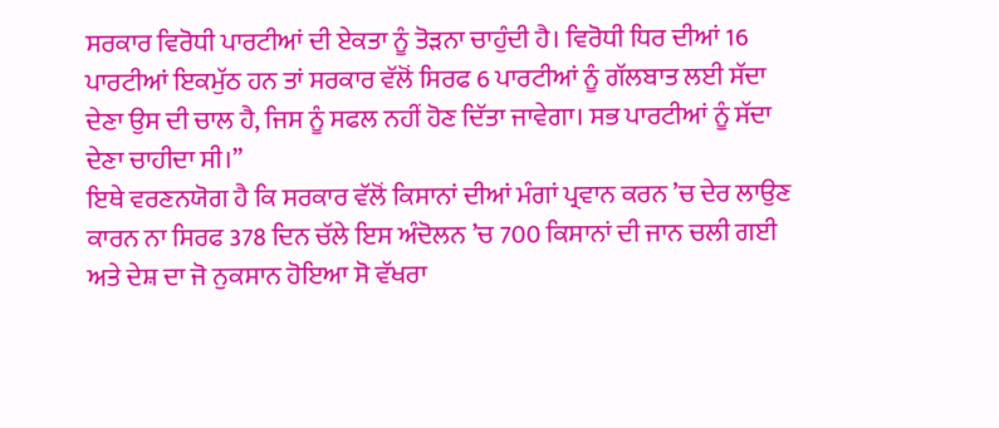ਸਰਕਾਰ ਵਿਰੋਧੀ ਪਾਰਟੀਆਂ ਦੀ ਏਕਤਾ ਨੂੰ ਤੋੜਨਾ ਚਾਹੁੰਦੀ ਹੈ। ਵਿਰੋਧੀ ਧਿਰ ਦੀਆਂ 16 ਪਾਰਟੀਆਂ ਇਕਮੁੱਠ ਹਨ ਤਾਂ ਸਰਕਾਰ ਵੱਲੋਂ ਸਿਰਫ 6 ਪਾਰਟੀਆਂ ਨੂੰ ਗੱਲਬਾਤ ਲਈ ਸੱਦਾ ਦੇਣਾ ਉਸ ਦੀ ਚਾਲ ਹੈ, ਜਿਸ ਨੂੰ ਸਫਲ ਨਹੀਂ ਹੋਣ ਦਿੱਤਾ ਜਾਵੇਗਾ। ਸਭ ਪਾਰਟੀਆਂ ਨੂੰ ਸੱਦਾ ਦੇਣਾ ਚਾਹੀਦਾ ਸੀ।’’
ਇਥੇ ਵਰਣਨਯੋਗ ਹੈ ਕਿ ਸਰਕਾਰ ਵੱਲੋਂ ਕਿਸਾਨਾਂ ਦੀਆਂ ਮੰਗਾਂ ਪ੍ਰਵਾਨ ਕਰਨ ’ਚ ਦੇਰ ਲਾਉਣ ਕਾਰਨ ਨਾ ਸਿਰਫ 378 ਦਿਨ ਚੱਲੇ ਇਸ ਅੰਦੋਲਨ ’ਚ 700 ਕਿਸਾਨਾਂ ਦੀ ਜਾਨ ਚਲੀ ਗਈ ਅਤੇ ਦੇਸ਼ ਦਾ ਜੋ ਨੁਕਸਾਨ ਹੋਇਆ ਸੋ ਵੱਖਰਾ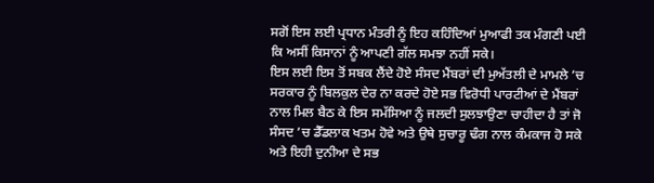ਸਗੋਂ ਇਸ ਲਈ ਪ੍ਰਧਾਨ ਮੰਤਰੀ ਨੂੰ ਇਹ ਕਹਿੰਦਿਆਂ ਮੁਆਫੀ ਤਕ ਮੰਗਣੀ ਪਈ ਕਿ ਅਸੀਂ ਕਿਸਾਨਾਂ ਨੂੰ ਆਪਣੀ ਗੱਲ ਸਮਝਾ ਨਹੀਂ ਸਕੇ।
ਇਸ ਲਈ ਇਸ ਤੋਂ ਸਬਕ ਲੈਂਦੇ ਹੋਏ ਸੰਸਦ ਮੈਂਬਰਾਂ ਦੀ ਮੁਅੱਤਲੀ ਦੇ ਮਾਮਲੇ ’ਚ ਸਰਕਾਰ ਨੂੰ ਬਿਲਕੁਲ ਦੇਰ ਨਾ ਕਰਦੇ ਹੋਏ ਸਭ ਵਿਰੋਧੀ ਪਾਰਟੀਆਂ ਦੇ ਮੈਂਬਰਾਂ ਨਾਲ ਮਿਲ ਬੈਠ ਕੇ ਇਸ ਸਮੱਸਿਆ ਨੂੰ ਜਲਦੀ ਸੁਲਝਾਉਣਾ ਚਾਹੀਦਾ ਹੈ ਤਾਂ ਜੋ ਸੰਸਦ ’ਚ ਡੈੱਡਲਾਕ ਖਤਮ ਹੋਵੇ ਅਤੇ ਉਥੇ ਸੁਚਾਰੂ ਢੰਗ ਨਾਲ ਕੰਮਕਾਜ ਹੋ ਸਕੇ ਅਤੇ ਇਹੀ ਦੁਨੀਆ ਦੇ ਸਭ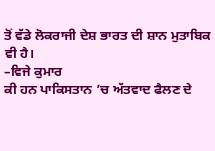ਤੋਂ ਵੱਡੇ ਲੋਕਰਾਜੀ ਦੇਸ਼ ਭਾਰਤ ਦੀ ਸ਼ਾਨ ਮੁਤਾਬਿਕ ਵੀ ਹੈ।
–ਵਿਜੇ ਕੁਮਾਰ
ਕੀ ਹਨ ਪਾਕਿਸਤਾਨ ’ਚ ਅੱਤਵਾਦ ਫੈਲਣ ਦੇ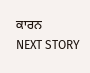ਕਾਰਨ
NEXT STORY